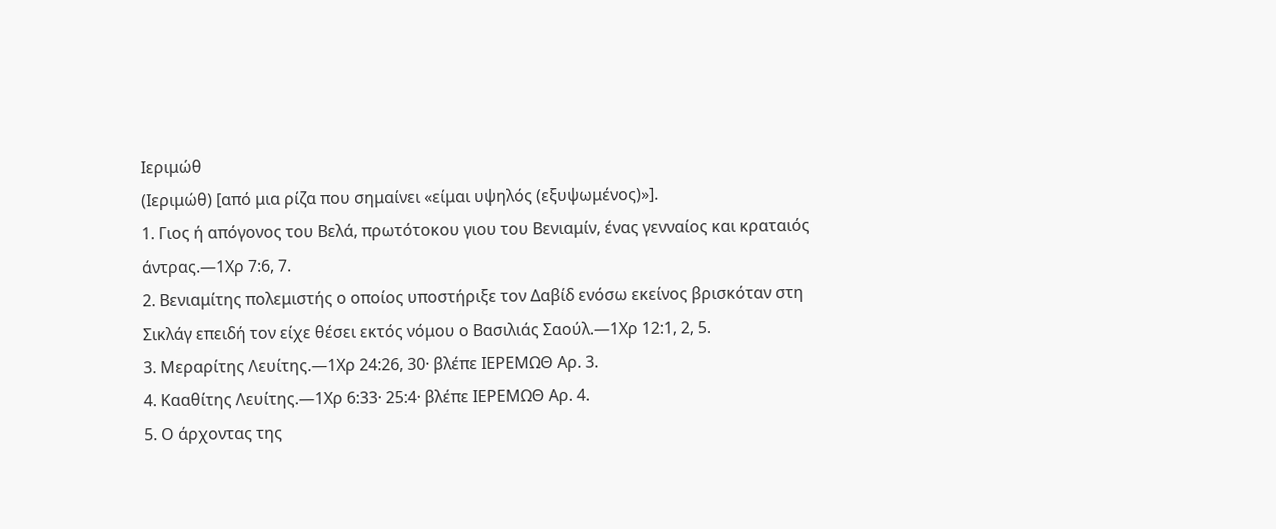Ιεριμώθ
(Ιεριμώθ) [από μια ρίζα που σημαίνει «είμαι υψηλός (εξυψωμένος)»].
1. Γιος ή απόγονος του Βελά, πρωτότοκου γιου του Βενιαμίν, ένας γενναίος και κραταιός άντρας.—1Χρ 7:6, 7.
2. Βενιαμίτης πολεμιστής ο οποίος υποστήριξε τον Δαβίδ ενόσω εκείνος βρισκόταν στη Σικλάγ επειδή τον είχε θέσει εκτός νόμου ο Βασιλιάς Σαούλ.—1Χρ 12:1, 2, 5.
3. Μεραρίτης Λευίτης.—1Χρ 24:26, 30· βλέπε ΙΕΡΕΜΩΘ Αρ. 3.
4. Κααθίτης Λευίτης.—1Χρ 6:33· 25:4· βλέπε ΙΕΡΕΜΩΘ Αρ. 4.
5. Ο άρχοντας της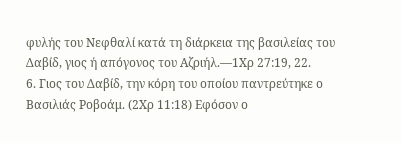φυλής του Νεφθαλί κατά τη διάρκεια της βασιλείας του Δαβίδ, γιος ή απόγονος του Αζριήλ.—1Χρ 27:19, 22.
6. Γιος του Δαβίδ, την κόρη του οποίου παντρεύτηκε ο Βασιλιάς Ροβοάμ. (2Χρ 11:18) Εφόσον ο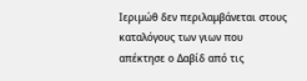Ιεριμώθ δεν περιλαμβάνεται στους καταλόγους των γιων που απέκτησε ο Δαβίδ από τις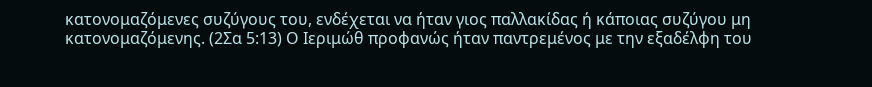κατονομαζόμενες συζύγους του, ενδέχεται να ήταν γιος παλλακίδας ή κάποιας συζύγου μη κατονομαζόμενης. (2Σα 5:13) Ο Ιεριμώθ προφανώς ήταν παντρεμένος με την εξαδέλφη του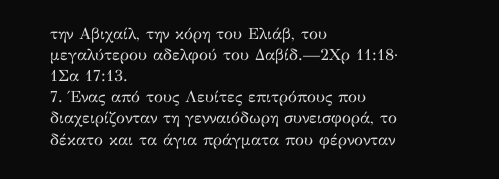την Αβιχαίλ, την κόρη του Ελιάβ, του μεγαλύτερου αδελφού του Δαβίδ.—2Χρ 11:18· 1Σα 17:13.
7. Ένας από τους Λευίτες επιτρόπους που διαχειρίζονταν τη γενναιόδωρη συνεισφορά, το δέκατο και τα άγια πράγματα που φέρνονταν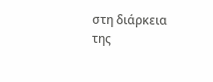στη διάρκεια της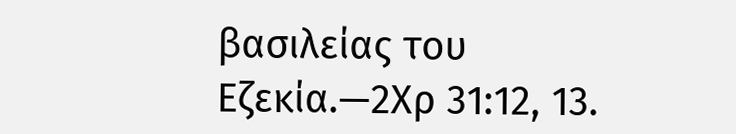βασιλείας του Εζεκία.—2Χρ 31:12, 13.